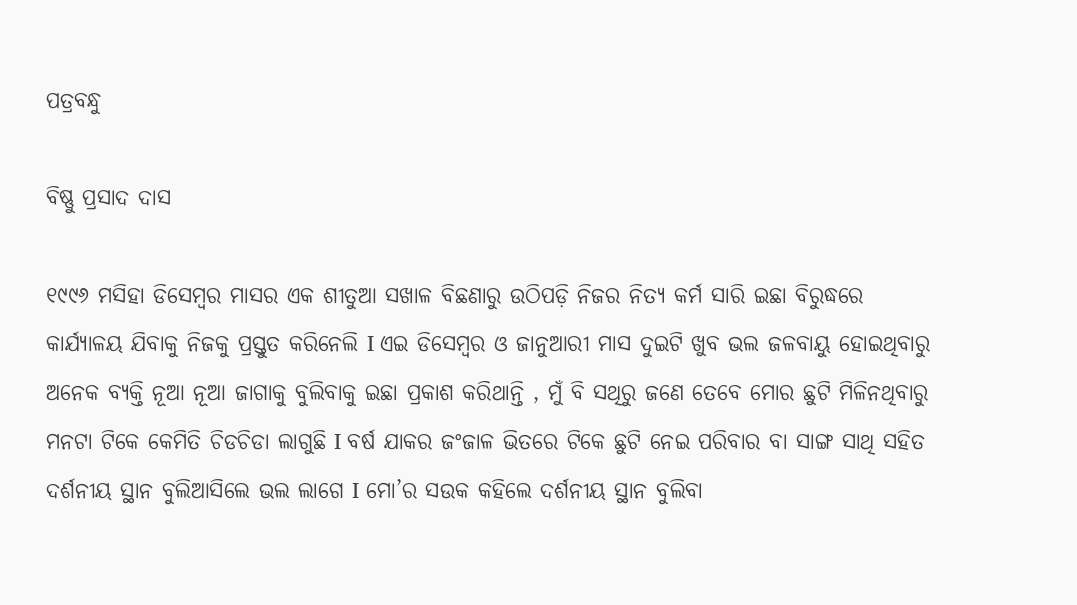ପତ୍ରବନ୍ଧୁ

ବିଷ୍ଣୁ ପ୍ରସାଦ ଦାସ

୧୯୯୬ ମସିହା ଡିସେମ୍ବର ମାସର ଏକ ଶୀତୁଆ ସଖାଳ ବିଛଣାରୁ ଉଠିପଡ଼ି ନିଜର ନିତ୍ୟ କର୍ମ ସାରି ଇଛା ବିରୁଦ୍ଧରେ କାର୍ଯ୍ୟାଳୟ ଯିବାକୁ ନିଜକୁ ପ୍ରସ୍ତୁତ କରିନେଲି I ଏଇ ଡିସେମ୍ବର ଓ ଜାନୁଆରୀ ମାସ ଦୁଇଟି ଖୁବ ଭଲ ଜଳବାୟୁ ହୋଇଥିବାରୁ ଅନେକ ବ୍ୟକ୍ତି ନୂଆ ନୂଆ ଜାଗାକୁ ବୁଲିବାକୁ ଇଛା ପ୍ରକାଶ କରିଥାନ୍ତି , ମୁଁ ବି ସଥିରୁ ଜଣେ ତେବେ ମୋର ଛୁଟି ମିଳିନଥିବାରୁ ମନଟା ଟିକେ କେମିତି ଚିଡଚିଡା ଲାଗୁଛି I ବର୍ଷ ଯାକର ଜଂଜାଳ ଭିତରେ ଟିକେ ଛୁଟି ନେଇ ପରିବାର ବା ସାଙ୍ଗ ସାଥି ସହିତ ଦର୍ଶନୀୟ ସ୍ଥାନ ବୁଲିଆସିଲେ ଭଲ ଲାଗେ I ମୋ’ର ସଉକ କହିଲେ ଦର୍ଶନୀୟ ସ୍ଥାନ ବୁଲିବା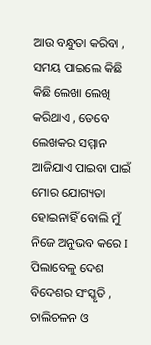ଆଉ ବନ୍ଧୁତା କରିବା , ସମୟ ପାଇଲେ କିଛି କିଛି ଲେଖା ଲେଖି କରିଥାଏ , ତେବେ ଲେଖକର ସମ୍ମାନ ଆଜିଯାଏ ପାଇବା ପାଇଁ ମୋର ଯୋଗ୍ୟତା ହୋଇନାହିଁ ବୋଲି ମୁଁ ନିଜେ ଅନୁଭବ କରେ I ପିଲାବେଳୁ ଦେଶ ବିଦେଶର ସଂସ୍କୃତି , ଚାଲିଚଳନ ଓ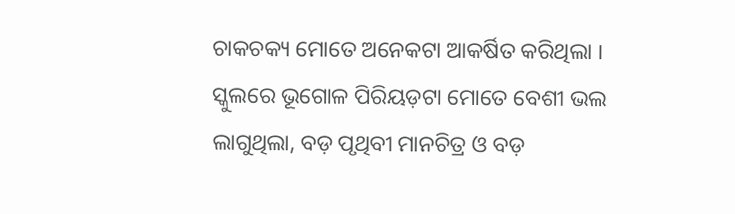ଚାକଚକ୍ୟ ମୋତେ ଅନେକଟା ଆକର୍ଷିତ କରିଥିଲା I ସ୍କୁଲରେ ଭୂଗୋଳ ପିରିୟଡ଼ଟା ମୋତେ ବେଶୀ ଭଲ ଲାଗୁଥିଲା, ବଡ଼ ପୃଥିବୀ ମାନଚିତ୍ର ଓ ବଡ଼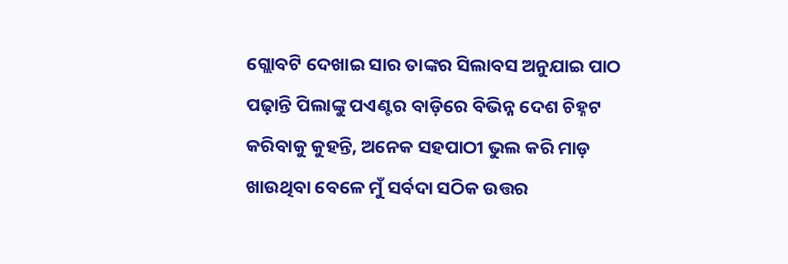ଗ୍ଲୋବଟି ଦେଖାଇ ସାର ତାଙ୍କର ସିଲାବସ ଅନୁଯାଇ ପାଠ ପଢ଼ାନ୍ତି ପିଲାଙ୍କୁ ପଏଣ୍ଟର ବାଡ଼ିରେ ବିଭିନ୍ନ ଦେଶ ଚିହ୍ନଟ କରିବାକୁ କୁହନ୍ତି, ଅନେକ ସହପାଠୀ ଭୁଲ କରି ମାଡ଼ ଖାଉଥିବା ବେଳେ ମୁଁ ସର୍ବଦା ସଠିକ ଉତ୍ତର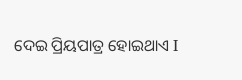ଦେଇ ପ୍ରିୟପାତ୍ର ହୋଇଥାଏ I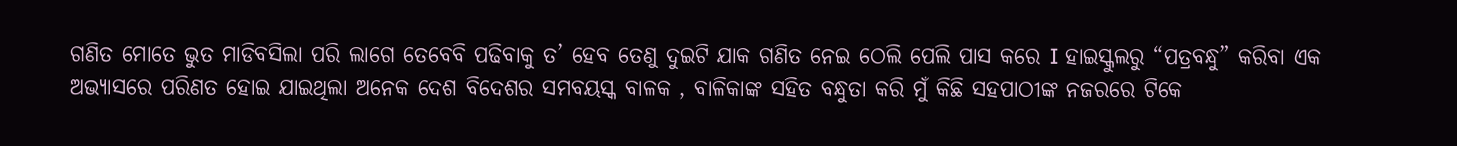ଗଣିତ ମୋତେ ଭୁତ ମାଡିବସିଲା ପରି ଲାଗେ ତେବେବି ପଢିବାକୁ ତ’ ହେବ ତେଣୁ ଦୁଇଟି ଯାକ ଗଣିତ ନେଇ ଠେଲି ପେଲି ପାସ କରେ I ହାଇସ୍କୁଲରୁ “ପତ୍ରବନ୍ଧୁ” କରିବା ଏକ ଅଭ୍ୟାସରେ ପରିଣତ ହୋଇ ଯାଇଥିଲା ଅନେକ ଦେଶ ବିଦେଶର ସମବୟସ୍କ ବାଳକ , ବାଳିକାଙ୍କ ସହିତ ବନ୍ଧୁତା କରି ମୁଁ କିଛି ସହପାଠୀଙ୍କ ନଜରରେ ଟିକେ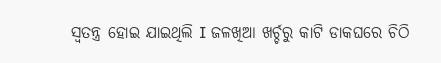ସ୍ୱତନ୍ତ୍ର ହୋଇ ଯାଇଥିଲି I ଜଳଖିଆ ଖର୍ଚ୍ଚରୁ କାଟି ଡାକଘରେ ଚିଠି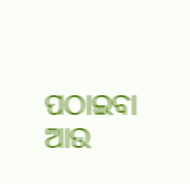ପଠାଇବା ଆଉ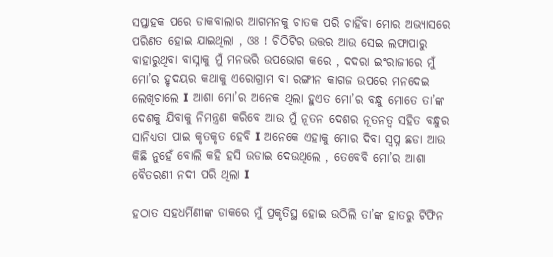ସପ୍ତାହକ ପରେ ଡାକବାଲାର ଆଗମନକୁ ଚାତକ ପରି ଚାହିଁବା ମୋର ଅଭ୍ୟାସରେ ପରିଣତ ହୋଇ ଯାଇଥିଲା , ଓଃ ! ଚିଠିଟିର ଉତ୍ତର ଆଉ ସେଇ ଲଫାପାରୁ ବାହାରୁଥିବା ବାସ୍ନାକୁ ମୁଁ ମନଭରି ଉପଭୋଗ କରେ , ଦଦରା ଇଂରାଜୀରେ ମୁଁ ମୋ’ର ହୃଦୟର କଥାକୁ ଏରୋଗ୍ରାମ ବା ରଙ୍ଗୀନ କାଗଜ ଉପରେ ମନଦେଇ ଲେଖିଚାଲେ I ଆଶା ମୋ’ର ଅନେକ ଥିଲା ହୁଏତ ମୋ’ର ବନ୍ଧୁ ମୋତେ ତା’ଙ୍କ ଦେଶକୁ ଯିବାକୁ ନିମନ୍ତ୍ରଣ କରିବେ ଆଉ ମୁଁ ନୂତନ ଦେଶର ନୂତନତ୍ୱ ସହିତ ବନ୍ଧୁର ସାନିଧ୍ୟତା ପାଇ କୃତକୃତ ହେବି I ଅନେକେ ଏହାକୁ ମୋର ଦିବା ସ୍ବପ୍ନ ଛଡା ଆଉ କିଛି ନୁହେଁ ବୋଲି କହି ହସି ଉଡାଇ ଦେଉଥିଲେ , ତେବେବି ମୋ’ର ଆଶା ବୈତରଣୀ ନଦୀ ପରି ଥିଲା I

ହଠାତ ସହଧର୍ମିଣୀଙ୍କ ଡାକରେ ମୁଁ ପ୍ରକୃତିସ୍ଥ ହୋଇ ଉଠିଲି ତା’ଙ୍କ ହାତରୁ ଟିଫିନ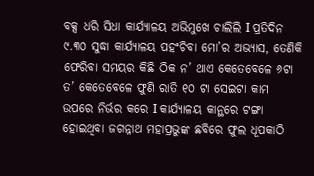ବକ୍ସ ଧରି ସିଧା କାର୍ଯ୍ୟାଳୟ ଅଭିମୁଖେ ଚାଲିଲି I ପ୍ରତିଦିନ ୯.୩୦ ସୁଦ୍ଧା କାର୍ଯ୍ୟାଳୟ ପହଂଚିବା ମୋ’ର ଅଭ୍ୟାସ, ତେଣିକି ଫେରିବା ସମୟର କିଛି ଠିକ ନ’ ଥାଏ କେତେବେଳେ ୬ଟା ତ’ କେତେବେଳେ ଫୁଣି ରାତି ୧୦ ଟା ସେଇଟା କାମ ଉପରେ ନିର୍ଭର କରେ I କାର୍ଯ୍ୟାଳୟ କାନ୍ଥରେ ଟଙ୍ଗା ହୋଇଥିବା ଜଗନ୍ନାଥ ମହାପ୍ରଭୁଙ୍କ ଛବିରେ ଫୁଲ ଧୂପକାଠି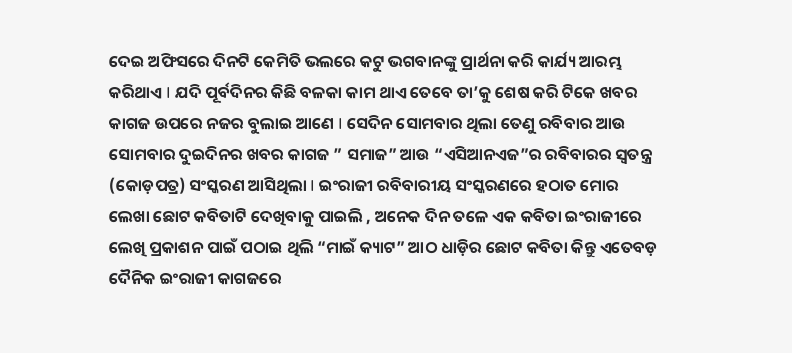ଦେଇ ଅଫିସରେ ଦିନଟି କେମିତି ଭଲରେ କଟୁ ଭଗବାନଙ୍କୁ ପ୍ରାର୍ଥନା କରି କାର୍ଯ୍ୟ ଆରମ୍ଭ କରିଥାଏ I ଯଦି ପୂର୍ବଦିନର କିଛି ବଳକା କାମ ଥାଏ ତେବେ ତା’କୁ ଶେଷ କରି ଟିକେ ଖବର କାଗଜ ଉପରେ ନଜର ବୁଲାଇ ଆଣେ I ସେଦିନ ସୋମବାର ଥିଲା ତେଣୁ ରବିବାର ଆଉ ସୋମବାର ଦୁଇଦିନର ଖବର କାଗଜ ” ସମାଜ” ଆଉ “ଏସିଆନଏଜ”ର ରବିବାରର ସ୍ୱତନ୍ତ୍ର (କୋଡ଼ପତ୍ର) ସଂସ୍କରଣ ଆସିଥିଲା I ଇଂରାଜୀ ରବିବାରୀୟ ସଂସ୍କରଣରେ ହଠାତ ମୋର ଲେଖା ଛୋଟ କବିତାଟି ଦେଖିବାକୁ ପାଇଲି , ଅନେକ ଦିନ ତଳେ ଏକ କବିତା ଇଂରାଜୀରେ ଲେଖି ପ୍ରକାଶନ ପାଇଁ ପଠାଇ ଥିଲି “ମାଇଁ କ୍ୟାଟ” ଆଠ ଧାଡ଼ିର ଛୋଟ କବିତା କିନ୍ତୁ ଏତେବଡ଼ ଦୈନିକ ଇଂରାଜୀ କାଗଜରେ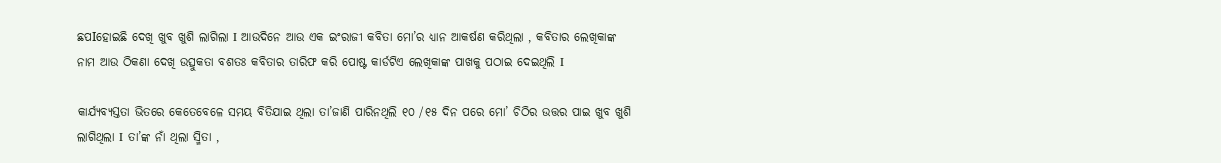ଛପIହୋଇଛି ଦେଖି ଖୁବ ଖୁଶି ଲାଗିଲା I ଆଉଦିନେ ଆଉ ଏକ ଇଂରାଜୀ କବିତା ମୋ’ର ଧ୍ୟାନ ଆକର୍ଷଣ କରିଥିଲା , କବିତାର ଲେଖିକାଙ୍କ ନାମ ଆଉ ଠିକଣା ଦେଖି ଉତ୍ସୁକତା ବଶତଃ କବିତାର ତାରିଫ କରି ପୋଷ୍ଟ କାର୍ଡଟିଏ ଲେଖିକାଙ୍କ ପାଖକୁ ପଠାଇ ଦେଇଥିଲି I

କାର୍ଯ୍ୟବ୍ୟସ୍ତତା ଭିତରେ କେତେବେଳେ ସମୟ ବିତିଯାଇ ଥିଲା ତା’ଜାଣି ପାରିନଥିଲି ୧୦ /୧୫ ଦିନ ପରେ ମୋ’ ଚିଠିର ଉତ୍ତର ପାଇ ଖୁବ ଖୁଶି ଲାଗିଥିଲା I ତା’ଙ୍କ ନାଁ ଥିଲା ସ୍ମିତା ,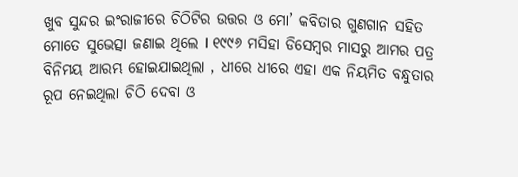ଖୁବ ସୁନ୍ଦର ଇଂରାଜୀରେ ଚିଠିଟିର ଉତ୍ତର ଓ ମୋ’ କବିତାର ଗୁଣଗାନ ସହିତ ମୋତେ ସୁଭେତ୍ସା ଜଣାଇ ଥିଲେ I ୧୯୯୬ ମସିହା ଡିସେମ୍ବର ମାସରୁ ଆମର ପତ୍ର ବିନିମୟ ଆରମ୍ଭ ହୋଇଯାଇଥିଲା , ଧୀରେ ଧୀରେ ଏହା ଏକ ନିୟମିତ ବନ୍ଧୁତାର ରୂପ ନେଇଥିଲା ଚିଠି ଦେବା ଓ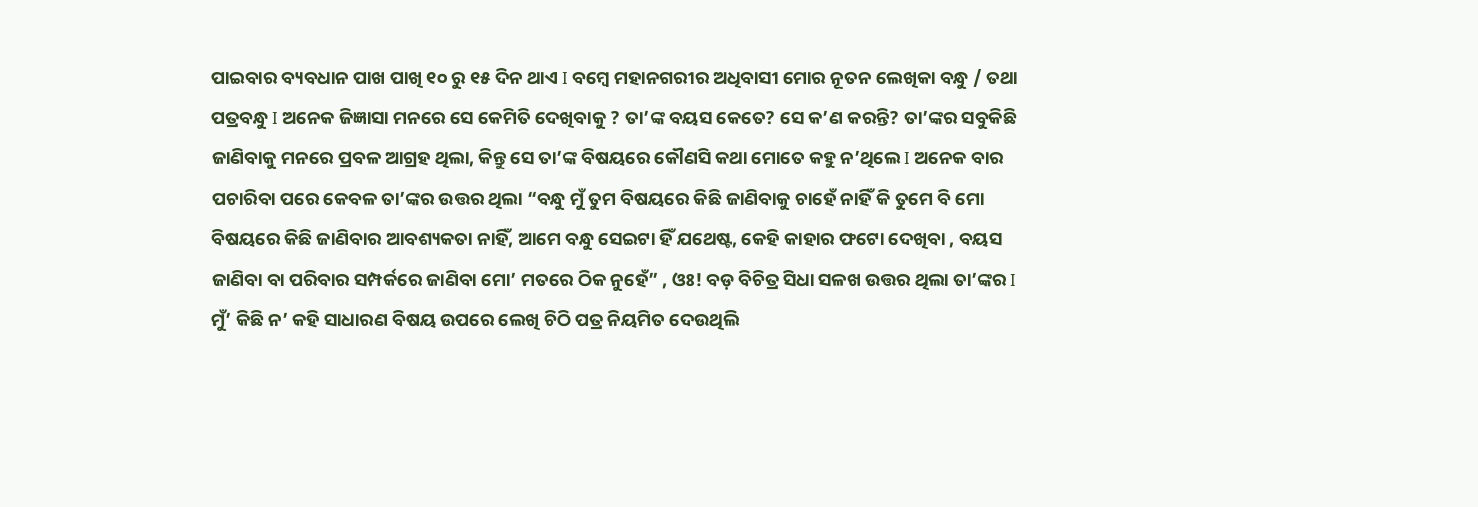ପାଇବାର ବ୍ୟବଧାନ ପାଖ ପାଖି ୧୦ ରୁ ୧୫ ଦିନ ଥାଏ I ବମ୍ବେ ମହାନଗରୀର ଅଧିବାସୀ ମୋର ନୂତନ ଲେଖିକା ବନ୍ଧୁ / ତଥା ପତ୍ରବନ୍ଧୁ I ଅନେକ ଜିଜ୍ଞାସା ମନରେ ସେ କେମିତି ଦେଖିବାକୁ ? ତା’ଙ୍କ ବୟସ କେତେ? ସେ କ’ଣ କରନ୍ତି? ତା’ଙ୍କର ସବୁକିଛି ଜାଣିବାକୁ ମନରେ ପ୍ରବଳ ଆଗ୍ରହ ଥିଲା, କିନ୍ତୁ ସେ ତା’ଙ୍କ ବିଷୟରେ କୌଣସି କଥା ମୋତେ କହୁ ନ’ଥିଲେ I ଅନେକ ବାର ପଚାରିବା ପରେ କେବଳ ତା’ଙ୍କର ଉତ୍ତର ଥିଲା “ବନ୍ଧୁ ମୁଁ ତୁମ ବିଷୟରେ କିଛି ଜାଣିବାକୁ ଚାହେଁ ନାହିଁ କି ତୁମେ ବି ମୋ ବିଷୟରେ କିଛି ଜାଣିବାର ଆବଶ୍ୟକତା ନାହିଁ, ଆମେ ବନ୍ଧୁ ସେଇଟା ହିଁ ଯଥେଷ୍ଟ, କେହି କାହାର ଫଟୋ ଦେଖିବା , ବୟସ ଜାଣିବା ବା ପରିବାର ସମ୍ପର୍କରେ ଜାଣିବା ମୋ’ ମତରେ ଠିକ ନୁହେଁ” , ଓଃ! ବଡ଼ ବିଚିତ୍ର ସିଧା ସଳଖ ଉତ୍ତର ଥିଲା ତା’ଙ୍କର I ମୁଁ’ କିଛି ନ’ କହି ସାଧାରଣ ବିଷୟ ଉପରେ ଲେଖି ଚିଠି ପତ୍ର ନିୟମିତ ଦେଉଥିଲି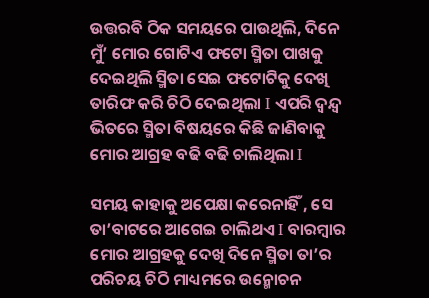ଉତ୍ତରବି ଠିକ ସମୟରେ ପାଉଥିଲି, ଦିନେ ମୁଁ’ ମୋର ଗୋଟିଏ ଫଟୋ ସ୍ମିତା ପାଖକୁ ଦେଇଥିଲି ସ୍ମିତା ସେଇ ଫଟୋଟିକୁ ଦେଖି ତାରିଫ କରି ଚିଠି ଦେଇଥିଲା I ଏପରି ଦ୍ୱନ୍ଦ୍ୱ ଭିତରେ ସ୍ମିତା ବିଷୟରେ କିଛି ଜାଣିବାକୁ ମୋର ଆଗ୍ରହ ବଢି ବଢି ଚାଲିଥିଲା I

ସମୟ କାହାକୁ ଅପେକ୍ଷା କରେନାହିଁ , ସେ ତା’ବାଟରେ ଆଗେଇ ଚାଲିଥଏ I ବାରମ୍ବାର ମୋର ଆଗ୍ରହକୁ ଦେଖି ଦିନେ ସ୍ମିତା ତା’ର ପରିଚୟ ଚିଠି ମାଧ୍ୟମରେ ଉନ୍ମୋଚନ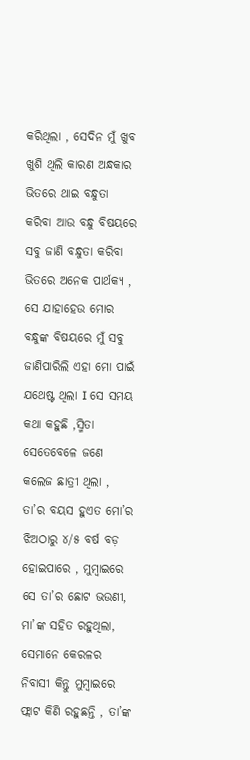କରିଥିଲା , ସେଦିନ ମୁଁ ଖୁବ ଖୁଶି ଥିଲି କାରଣ ଅନ୍ଧକାର ଭିତରେ ଥାଇ ବନ୍ଧୁତା କରିବା ଆଉ ବନ୍ଧୁ ବିଷୟରେ ସବୁ ଜାଣି ବନ୍ଧୁତା କରିବା ଭିତରେ ଅନେକ ପାର୍ଥକ୍ୟ , ସେ ଯାହାହେଉ ମୋର ବନ୍ଧୁଙ୍କ ବିଷୟରେ ମୁଁ ସବୁ ଜାଣିପାରିଲି ଏହା ମୋ ପାଇଁ ଯଥେଷ୍ଟ ଥିଲା I ସେ ସମୟ କଥା କହୁଛି ,ସ୍ମିତା ସେତେବେଳେ ଜଣେ କଲେଜ ଛାତ୍ରୀ ଥିଲା , ତା’ର ବୟସ ହୁଏତ ମୋ’ର ଝିଅଠାରୁ ୪/୫ ବର୍ଷ ବଡ଼ ହୋଇପାରେ , ମୁମ୍ବାଇରେ ସେ ତା’ର ଛୋଟ ଭଉଣୀ, ମା’ଙ୍କ ସହିତ ରହୁଥିଲା, ସେମାନେ କେରଳର ନିବାସୀ କିନ୍ତୁ ମୁମ୍ବାଇରେ ଫ୍ଲାଟ କିଣି ରହୁଛନ୍ତି , ତା’ଙ୍କ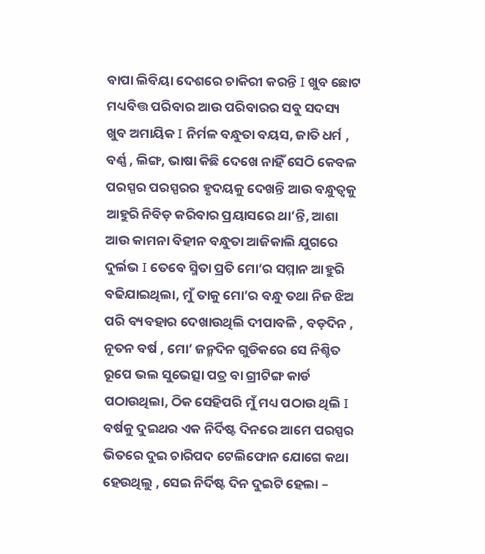ବାପା ଲିବିୟା ଦେଶରେ ଚାକିରୀ କରନ୍ତି I ଖୁବ ଛୋଟ ମଧ୍ୟବିତ୍ତ ପରିବାର ଆଉ ପରିବାରର ସବୁ ସଦସ୍ୟ ଖୁବ ଅମାୟିକ I ନିର୍ମଳ ବନ୍ଧୁତା ବୟସ, ଜାତି ଧର୍ମ , ବର୍ଣ୍ଣ , ଲିଙ୍ଗ, ଭାଷା କିଛି ଦେଖେ ନାହିଁ ସେଠି କେବଳ ପରସ୍ପର ପରସ୍ପରର ହୃଦୟକୁ ଦେଖନ୍ତି ଆଉ ବନ୍ଧୁତ୍ୱକୁ ଆହୁରି ନିବିଡ଼ କରିବାର ପ୍ରୟାସରେ ଥା’ନ୍ତି, ଆଶା ଆଉ କାମନା ବିହୀନ ବନ୍ଧୁତା ଆଜିକାଲି ଯୁଗରେ ଦୁର୍ଲଭ I ତେବେ ସ୍ମିତା ପ୍ରତି ମୋ’ର ସମ୍ମାନ ଆହୁରି ବଢିଯାଇଥିଲା, ମୁଁ ତାକୁ ମୋ’ର ବନ୍ଧୁ ତଥା ନିଜ ଝିଅ ପରି ବ୍ୟବହାର ଦେଖାଉଥିଲି ଦୀପାବଳି , ବଡ଼ଦିନ , ନୂତନ ବର୍ଷ , ମୋ’ ଜନ୍ମଦିନ ଗୁଡିକରେ ସେ ନିଶ୍ଚିତ ରୂପେ ଭଲ ସୁଭେତ୍ସା ପତ୍ର ବା ଗ୍ରୀଟିଙ୍ଗ କାର୍ଡ ପଠାଉଥିଲା, ଠିକ ସେହିପରି ମୁଁ ମଧ୍ୟ ପଠାଉ ଥିଲି I ବର୍ଷକୁ ଦୁଇଥର ଏକ ନିର୍ଦିଷ୍ଟ ଦିନରେ ଆମେ ପରସ୍ପର ଭିତରେ ଦୁଇ ଚାରିପଦ ଟେଲିଫୋନ ଯୋଗେ କଥା ହେଉଥିଲୁ , ସେଇ ନିର୍ଦିଷ୍ଟ ଦିନ ଦୁଇଟି ହେଲା –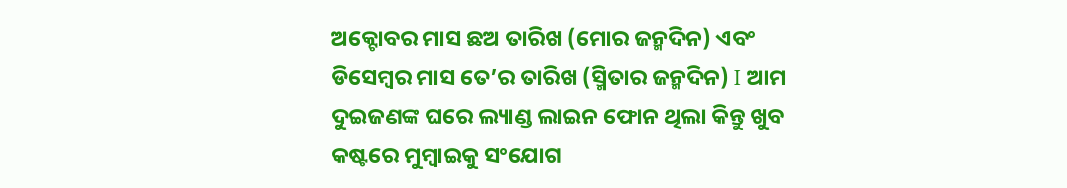ଅକ୍ଟୋବର ମାସ ଛଅ ତାରିଖ (ମୋର ଜନ୍ମଦିନ) ଏବଂ ଡିସେମ୍ବର ମାସ ତେ’ର ତାରିଖ (ସ୍ମିତାର ଜନ୍ମଦିନ) I ଆମ ଦୁଇଜଣଙ୍କ ଘରେ ଲ୍ୟାଣ୍ଡ ଲାଇନ ଫୋନ ଥିଲା କିନ୍ତୁ ଖୁବ କଷ୍ଟରେ ମୁମ୍ବାଇକୁ ସଂଯୋଗ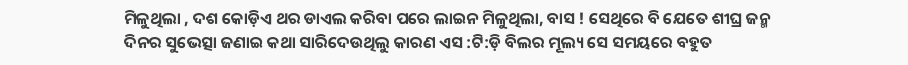ମିଳୁଥିଲା , ଦଶ କୋଡ଼ିଏ ଥର ଡାଏଲ କରିବା ପରେ ଲାଇନ ମିଳୁଥିଲା, ବାସ ! ସେଥିରେ ବି ଯେତେ ଶୀଘ୍ର ଜନ୍ମ ଦିନର ସୁଭେତ୍ସା ଜଣାଇ କଥା ସାରିଦେଉଥିଲୁ କାରଣ ଏସ :ଟି:ଡ଼ି ବିଲର ମୂଲ୍ୟ ସେ ସମୟରେ ବହୁତ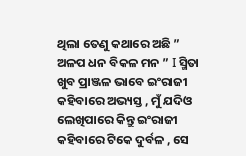ଥିଲା ତେଣୁ କଥାରେ ଅଛି ” ଅଳପ ଧନ ବିକଳ ମନ ” I ସ୍ମିତା ଖୁବ ପ୍ରାଞ୍ଜଳ ଭାବେ ଇଂରାଜୀ କହିବାରେ ଅଭ୍ୟସ୍ତ , ମୁଁ ଯଦିଓ ଲେଖିପାରେ କିନ୍ତୁ ଇଂରାଜୀ କହିବାରେ ଟିକେ ଦୁର୍ବଳ , ସେ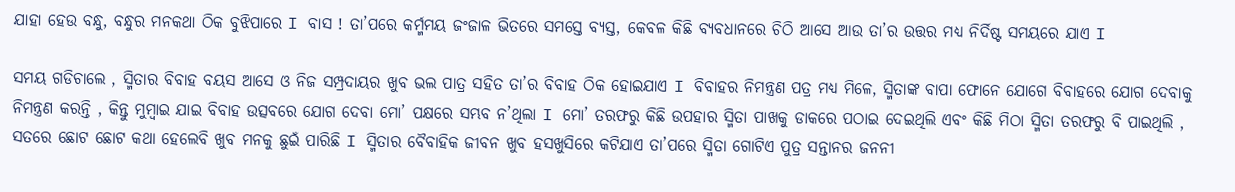ଯାହା ହେଉ ବନ୍ଧୁ, ବନ୍ଧୁର ମନକଥା ଠିକ ବୁଝିପାରେ I ବାସ ! ତା’ପରେ କର୍ମ୍ମମୟ ଜଂଜାଳ ଭିତରେ ସମସ୍ତେ ବ୍ୟସ୍ତ, କେବଳ କିଛି ବ୍ୟବଧାନରେ ଚିଠି ଆସେ ଆଉ ତା’ର ଉତ୍ତର ମଧ୍ୟ ନିର୍ଦିଷ୍ଟ ସମୟରେ ଯାଏ I

ସମୟ ଗଡିଚାଲେ , ସ୍ମିତାର ବିବାହ ବୟସ ଆସେ ଓ ନିଜ ସମ୍ପ୍ରଦାୟର ଖୁବ ଭଲ ପାତ୍ର ସହିତ ତା’ର ବିବାହ ଠିକ ହୋଇଯାଏ I ବିବାହର ନିମନ୍ତ୍ରଣ ପତ୍ର ମଧ୍ୟ ମିଳେ, ସ୍ମିତାଙ୍କ ବାପା ଫୋନେ ଯୋଗେ ବିବାହରେ ଯୋଗ ଦେବାକୁ ନିମନ୍ତ୍ରଣ କରନ୍ତି , କିନ୍ତୁ ମୁମ୍ବାଇ ଯାଇ ବିବାହ ଉତ୍ସବରେ ଯୋଗ ଦେବା ମୋ’ ପକ୍ଷରେ ସମ୍ଭବ ନ’ଥିଲା I ମୋ’ ତରଫରୁ କିଛି ଉପହାର ସ୍ମିତା ପାଖକୁ ଡାକରେ ପଠାଇ ଦେଇଥିଲି ଏବଂ କିଛି ମିଠା ସ୍ମିତା ତରଫରୁ ବି ପାଇଥିଲି , ସତରେ ଛୋଟ ଛୋଟ କଥା ହେଲେବି ଖୁବ ମନକୁ ଛୁଇଁ ପାରିଛି I ସ୍ମିତାର ବୈବାହିକ ଜୀବନ ଖୁବ ହସଖୁସିରେ କଟିଯାଏ ତା’ପରେ ସ୍ମିତା ଗୋଟିଏ ପୁତ୍ର ସନ୍ତାନର ଜନନୀ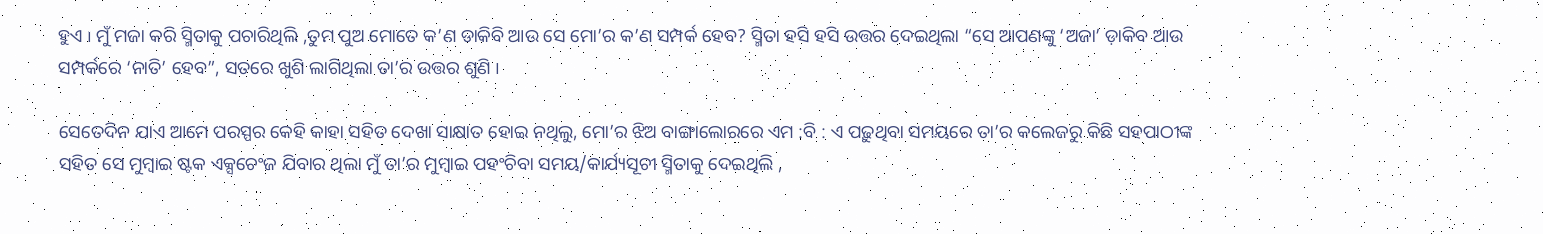ହୁଏ I ମୁଁ ମଜା କରି ସ୍ମିତାକୁ ପଚାରିଥିଲି ,ତୁମ ପୁଅ ମୋତେ କ’ଣ ଡାକିବି ଆଉ ସେ ମୋ’ର କ’ଣ ସମ୍ପର୍କ ହେବ? ସ୍ମିତା ହସି ହସି ଉତ୍ତର ଦେଇଥିଲା “ସେ ଆପଣଙ୍କୁ ‘ଅଜା’ ଡ଼ାକିବ ଆଉ ସମ୍ପର୍କରେ ‘ନାତି’ ହେବ”, ସତରେ ଖୁଶି ଲାଗିଥିଲା ତା’ର ଉତ୍ତର ଶୁଣି I

ସେତେଦିନ ଯାଏ ଆମେ ପରସ୍ପର କେହି କାହା ସହିତ ଦେଖା ସାକ୍ଷାତ ହୋଇ ନଥିଲୁ, ମୋ’ର ଝିଅ ବାଙ୍ଗାଲୋରରେ ଏମ :ବି : ଏ ପଢ଼ୁଥିବା ସମୟରେ ତା’ର କଲେଜରୁ କିଛି ସହପାଠୀଙ୍କ ସହିତ ସେ ମୁମ୍ବାଇ ଷ୍ଟକ ଏକ୍ସଚେଂଜ ଯିବାର ଥିଲା ମୁଁ ତା’ର ମୁମ୍ବାଇ ପହଂଚିବା ସମୟ/କାର୍ଯ୍ୟସୂଚୀ ସ୍ମିତାକୁ ଦେଇଥିଲି ,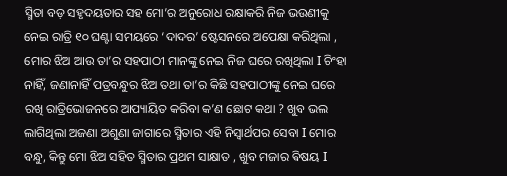ସ୍ମିତା ବଡ଼ ସହୃଦୟତାର ସହ ମୋ’ର ଅନୁରୋଧ ରକ୍ଷାକରି ନିଜ ଭଉଣୀକୁ ନେଇ ରାତ୍ରି ୧୦ ଘଣ୍ଟା ସମୟରେ ‘ଦାଦର’ ଷ୍ଟେସନରେ ଅପେକ୍ଷା କରିଥିଲା , ମୋର ଝିଅ ଆଉ ତା’ର ସହପାଠୀ ମାନଙ୍କୁ ନେଇ ନିଜ ଘରେ ରଖିଥିଲା I ଚିଂହା ନାହିଁ, ଜଣାନାହିଁ ପତ୍ରବନ୍ଧୁର ଝିଅ ତଥା ତା’ର କିଛି ସହପାଠୀଙ୍କୁ ନେଇ ଘରେ ରଖି ରାତ୍ରିଭୋଜନରେ ଆପ୍ୟାୟିତ କରିବା କ’ଣ ଛୋଟ କଥା ? ଖୁବ ଭଲ ଲାଗିଥିଲା ଅଜଣା ଅଶୁଣା ଜାଗାରେ ସ୍ମିତାର ଏହି ନିସ୍ଵାର୍ଥପର ସେବା I ମୋର ବନ୍ଧୁ, କିନ୍ତୁ ମୋ ଝିଅ ସହିତ ସ୍ମିତାର ପ୍ରଥମ ସାକ୍ଷାତ , ଖୁବ ମଜାର ଵିଷୟ I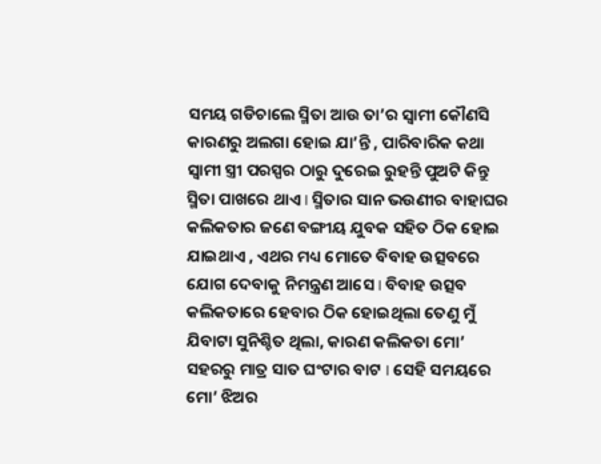ସମୟ ଗଡିଚାଲେ ସ୍ମିତା ଆଉ ତା’ର ସ୍ୱାମୀ କୌଣସି କାରଣରୁ ଅଲଗା ହୋଇ ଯା’ନ୍ତି , ପାରିବାରିକ କଥା ସ୍ୱାମୀ ସ୍ତ୍ରୀ ପରସ୍ପର ଠାରୁ ଦୁରେଇ ରୁହନ୍ତି ପୁଅଟି କିନ୍ତୁ ସ୍ମିତା ପାଖରେ ଥାଏ I ସ୍ମିତାର ସାନ ଭଉଣୀର ବାହାଘର କଲିକତାର ଜଣେ ବଙ୍ଗୀୟ ଯୁବକ ସହିତ ଠିକ ହୋଇ ଯାଇଥାଏ , ଏଥର ମଧ୍ୟ ମୋତେ ବିବାହ ଉତ୍ସବରେ ଯୋଗ ଦେବାକୁ ନିମନ୍ତ୍ରଣ ଆସେ I ବିବାହ ଉତ୍ସବ କଲିକତାରେ ହେବାର ଠିକ ହୋଇଥିଲା ତେଣୁ ମୁଁ ଯିବାଟା ସୁନିଶ୍ଚିତ ଥିଲା, କାରଣ କଲିକତା ମୋ’ ସହରରୁ ମାତ୍ର ସାତ ଘଂଟାର ବାଟ I ସେହି ସମୟରେ ମୋ’ ଝିଅର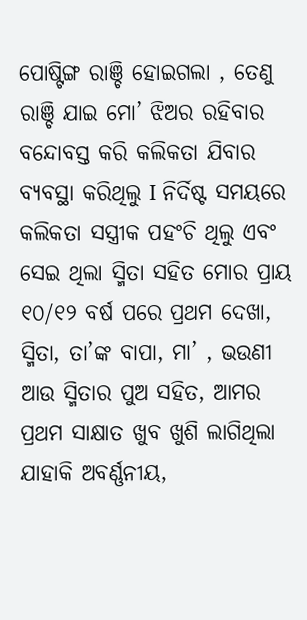ପୋଷ୍ଟିଙ୍ଗ ରାଞ୍ଚି ହୋଇଗଲା , ତେଣୁ ରାଞ୍ଚି ଯାଇ ମୋ’ ଝିଅର ରହିବାର ବନ୍ଦୋବସ୍ତ କରି କଲିକତା ଯିବାର ବ୍ୟବସ୍ଥା କରିଥିଲୁ I ନିର୍ଦିଷ୍ଟ ସମୟରେ କଲିକତା ସସ୍ତ୍ରୀକ ପହଂଚି ଥିଲୁ ଏବଂ ସେଇ ଥିଲା ସ୍ମିତା ସହିତ ମୋର ପ୍ରାୟ ୧୦/୧୨ ବର୍ଷ ପରେ ପ୍ରଥମ ଦେଖା, ସ୍ମିତା, ତା’ଙ୍କ ବାପା, ମା’ , ଭଉଣୀ ଆଉ ସ୍ମିତାର ପୁଅ ସହିତ, ଆମର ପ୍ରଥମ ସାକ୍ଷାତ ଖୁବ ଖୁଶି ଲାଗିଥିଲା ଯାହାକି ଅବର୍ଣ୍ଣନୀୟ,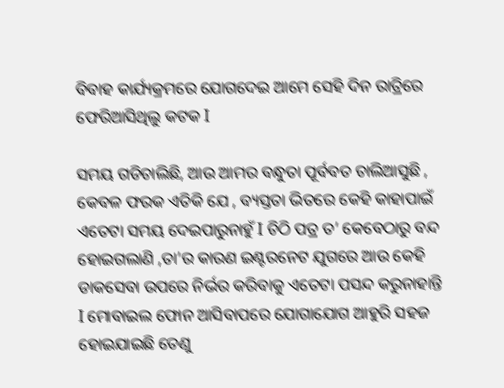ବିବାହ କାର୍ଯ୍ୟକ୍ରମରେ ଯୋଗଦେଇ ଆମେ ସେହି ଦିନ ରାତ୍ରିରେ ଫେରିଆସିଥିଲୁ କଟକ I

ସମୟ ଗଡିଚାଲିଛି, ଆଉ ଆମର ବନ୍ଧୁତା ପୂର୍ବବତ ଚାଲିଆସୁଛି , କେବଳ ଫରକ ଏତିକି ଯେ , ବ୍ୟସ୍ତତା ଭିତରେ କେହି କାହାପାଇଁ ଏତେଟା ସମୟ ଦେଇପାରୁନାହୁଁ I ଚିଠି ପତ୍ର ତ’ କେବେଠାରୁ ବନ୍ଦ ହୋଇଗଲାଣି ,ତା’ର କାରଣ ଇଣ୍ଟରନେଟ ଯୁଗରେ ଆଉ କେହି ଡାକସେବା ଉପରେ ନିର୍ଭର କରିବାକୁ ଏତେଟା ପସନ୍ଦ କରୁନାହାନ୍ତି I ମୋବାଇଲ ଫୋନ ଆସିବାପରେ ଯୋଗାଯୋଗ ଆହୁରି ସହଜ ହୋଇଯାଇଛି ତେଣୁ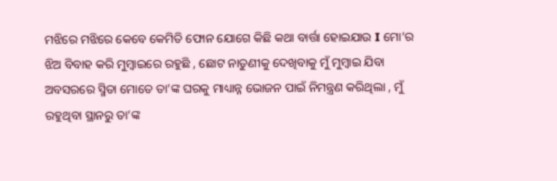ମଝିରେ ମଝିରେ କେବେ କେମିତି ଫୋନ ଯୋଗେ କିଛି କଥା ବାର୍ତ୍ତା ହୋଇଯାଉ I ମୋ’ର ଝିଅ ବିବାହ କରି ମୁମ୍ବାଇରେ ରହୁଛି , ଛୋଟ ନାତୁଣୀକୁ ଦେଖିବାକୁ ମୁଁ ମୁମ୍ବାଇ ଯିବା ଅବସରରେ ସ୍ମିତା ମୋତେ ତା’ଙ୍କ ଘରକୁ ମାଧ୍ୟାନ୍ନ ଭୋଜନ ପାଇଁ ନିମନ୍ତ୍ରଣ କରିଥିଲା , ମୁଁ ରହୁଥିବା ସ୍ଥାନରୁ ତା’ଙ୍କ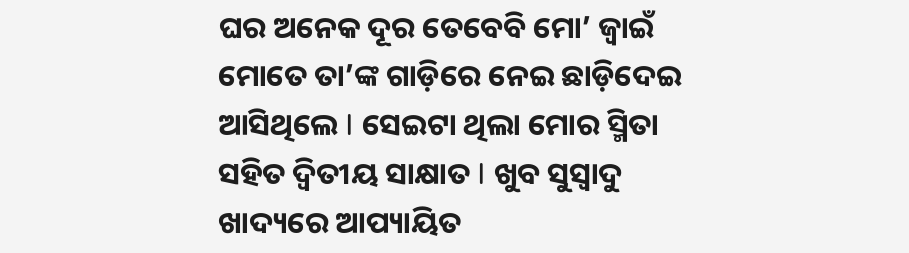ଘର ଅନେକ ଦୂର ତେବେବି ମୋ’ ଜ୍ୱାଇଁ ମୋତେ ତା’ଙ୍କ ଗାଡ଼ିରେ ନେଇ ଛାଡ଼ିଦେଇ ଆସିଥିଲେ I ସେଇଟା ଥିଲା ମୋର ସ୍ମିତା ସହିତ ଦ୍ଵିତୀୟ ସାକ୍ଷାତ I ଖୁବ ସୁସ୍ୱାଦୁ ଖାଦ୍ୟରେ ଆପ୍ୟାୟିତ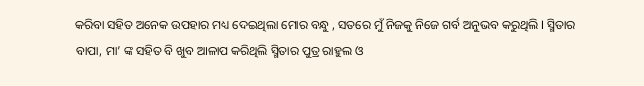କରିବା ସହିତ ଅନେକ ଉପହାର ମଧ୍ୟ ଦେଇଥିଲା ମୋର ବନ୍ଧୁ , ସତରେ ମୁଁ ନିଜକୁ ନିଜେ ଗର୍ବ ଅନୁଭବ କରୁଥିଲି I ସ୍ମିତାର ବାପା, ମା’ ଙ୍କ ସହିତ ବି ଖୁବ ଆଳାପ କରିଥିଲି ସ୍ମିତାର ପୁତ୍ର ରାହୁଲ ଓ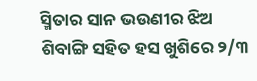ସ୍ମିତାର ସାନ ଭଉଣୀର ଝିଅ ଶିବାଙ୍ଗି ସହିତ ହସ ଖୁଶିରେ ୨/୩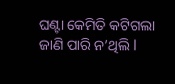ଘଣ୍ଟା କେମିତି କଟିଗଲା ଜାଣି ପାରି ନ’ଥିଲି I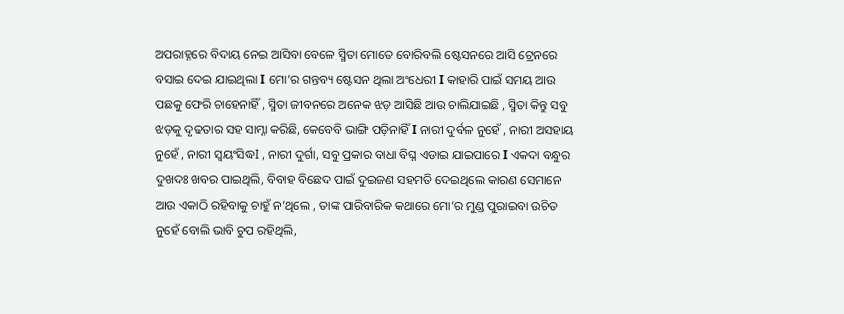ଅପରାହ୍ନରେ ବିଦାୟ ନେଇ ଆସିବା ବେଳେ ସ୍ମିତା ମୋତେ ବୋରିବଲି ଷ୍ଟେସନରେ ଆସି ଟ୍ରେନରେ ବସାଇ ଦେଇ ଯାଇଥିଲା I ମୋ’ର ଗନ୍ତବ୍ୟ ଷ୍ଟେସନ ଥିଲା ଅଂଧେରୀ I କାହାରି ପାଇଁ ସମୟ ଆଉ ପଛକୁ ଫେରି ଚାହେନାହିଁ , ସ୍ମିତା ଜୀବନରେ ଅନେକ ଝଡ଼ ଆସିଛି ଆଉ ଚାଲିଯାଇଛି , ସ୍ମିତା କିନ୍ତୁ ସବୁ ଝଡ଼କୁ ଦୃଢତାର ସହ ସାମ୍ନା କରିଛି, କେବେବି ଭାଙ୍ଗି ପଡ଼ିନାହିଁ I ନାରୀ ଦୁର୍ବଳ ନୁହେଁ , ନାରୀ ଅସହାୟ ନୁହେଁ , ନାରୀ ସ୍ବୟଂସିଦ୍ଧI , ନାରୀ ଦୁର୍ଗା, ସବୁ ପ୍ରକାର ବାଧା ବିଘ୍ନ ଏଡାଇ ଯାଇପାରେ I ଏକଦା ବନ୍ଧୁର ଦୁଖଦଃ ଖବର ପାଇଥିଲି, ବିବାହ ବିଛେଦ ପାଇଁ ଦୁଇଜଣ ସହମତି ଦେଇଥିଲେ କାରଣ ସେମାନେ ଆଉ ଏକାଠି ରହିବାକୁ ଚାହୁଁ ନ’ଥିଲେ , ତାଙ୍କ ପାରିବାରିକ କଥାରେ ମୋ’ର ମୁଣ୍ଡ ପୁରାଇବା ଉଚିତ ନୁହେଁ ବୋଲି ଭାବି ଚୁପ ରହିଥିଲି,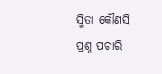ସ୍ମିତା କୌଣସି ପ୍ରଶ୍ନ ପଚାରି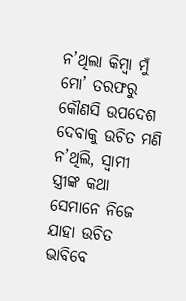ନ’ଥିଲା କିମ୍ବା ମୁଁ ମୋ’ ତରଫରୁ କୌଣସି ଉପଦେଶ ଦେବାକୁ ଉଚିତ ମଣି ନ’ଥିଲି, ସ୍ୱାମୀ ସ୍ତ୍ରୀଙ୍କ କଥା ସେମାନେ ନିଜେ ଯାହା ଉଚିତ ଭାବିବେ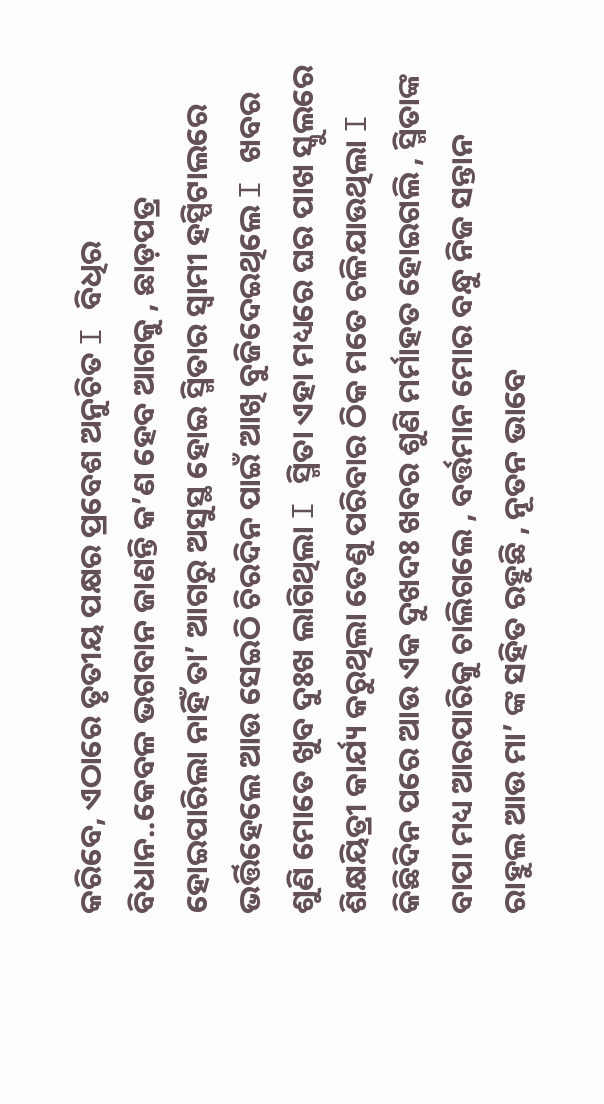କରିବେ, ଏଠାରେ ତୃତୀୟ ପକ୍ଷର ପ୍ରବେଶ ଅନୁଚିତ I ବିଧିର ବିଧାନ..କେବଳ ଭଗବାନ ଜାଣନ୍ତି କ’ଣ ହେବ ଆଗକୁ , ଛାଡ଼ପତ୍ର ହୋଇପାରିଲା ନାହିଁ ତା’ ଆଗରୁ ଅସୁସ୍ଥ ହୋଇ ସ୍ମିତାର ସ୍ୱାମୀ ହସ୍ପିଟାଲରେ ଭର୍ତ୍ତିହେଲେ ଆଉ ସେଇଠି ଚିରଦିନ ପାଇଁ ଆଖି ବୁଜିଦେଇଥିଲେ I ଖବର ଶୁଣି ମୋତେ ଖୁବ ଦୁଃଖ ଲାଗିଥିଲା I ସ୍ମିତା ଏହା ମଧ୍ୟରେ ଘର ପାଖ ସ୍କୁଲରେ ଶିକ୍ଷୟିତ୍ରୀ କାର୍ଯ୍ୟ କରୁଥିଲା ତେଣୁ ପରିବାର ଠିକ ମତେ ଚଳିଯାଉଥିଲା I କିଛିଦିନ ପରେ ଆଉ ଏକ ଦୁଖଦଃ ଖବର ଶୁଣି ମର୍ମାହତ ହୋଇଗଲି , ସ୍ମିତାଙ୍କ ବାପା ମଧ୍ୟ ଆରପାରିକୁ ଚାଲିଗଲେ , ବର୍ତ୍ତମାନ ମୋର ବନ୍ଧୁ ନିଜ ସନ୍ତାନ ରାହୁଲ ଆଉ ମା’ ଙ୍କ ସହିତ ରହୁଛି , ନୂତନ ଭାବେ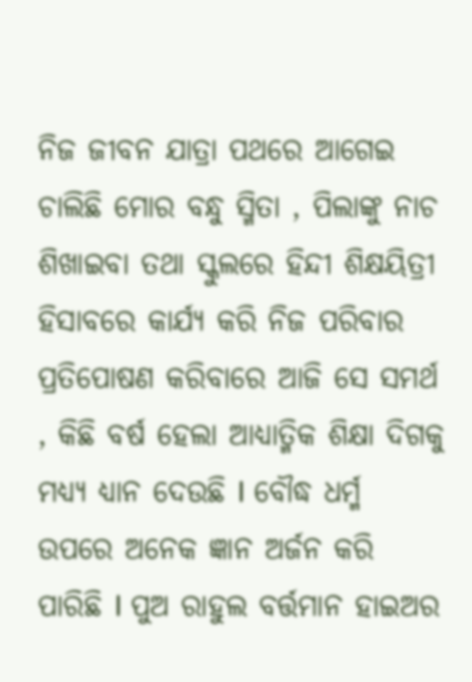ନିଜ ଜୀବନ ଯାତ୍ରା ପଥରେ ଆଗେଇ ଚାଲିଛି ମୋର ବନ୍ଧୁ ସ୍ମିତା , ପିଲାଙ୍କୁ ନାଚ ଶିଖାଇବା ତଥା ସ୍କୁଲରେ ହିନ୍ଦୀ ଶିକ୍ଷୟିତ୍ରୀ ହିସାବରେ କାର୍ଯ୍ୟ କରି ନିଜ ପରିବାର ପ୍ରତିପୋଷଣ କରିବାରେ ଆଜି ସେ ସମର୍ଥ , କିଛି ବର୍ଷ ହେଲା ଆଧ୍ୟାତ୍ମିକ ଶିକ୍ଷା ଦିଗକୁ ମଧ୍ୟ୍ୟ ଧ୍ୟାନ ଦେଉଛି I ବୌଦ୍ଧ ଧର୍ମ୍ମ ଉପରେ ଅନେକ ଜ୍ଞାନ ଅର୍ଜନ କରି ପାରିଛି I ପୁଅ ରାହୁଲ ବର୍ତ୍ତମାନ ହାଇଅର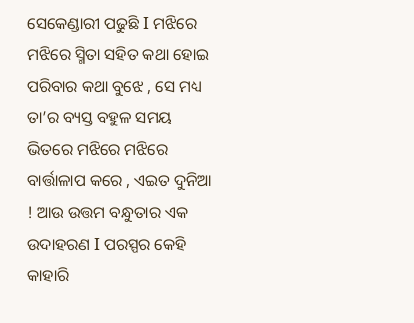ସେକେଣ୍ଡାରୀ ପଢୁଛି I ମଝିରେ ମଝିରେ ସ୍ମିତା ସହିତ କଥା ହୋଇ ପରିବାର କଥା ବୁଝେ , ସେ ମଧ୍ୟ ତା’ର ବ୍ୟସ୍ତ ବହୁଳ ସମୟ ଭିତରେ ମଝିରେ ମଝିରେ ବାର୍ତ୍ତାଳାପ କରେ , ଏଇତ ଦୁନିଆ ! ଆଉ ଉତ୍ତମ ବନ୍ଧୁତାର ଏକ ଉଦାହରଣ I ପରସ୍ପର କେହି କାହାରି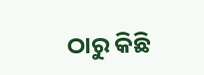ଠାରୁ କିଛି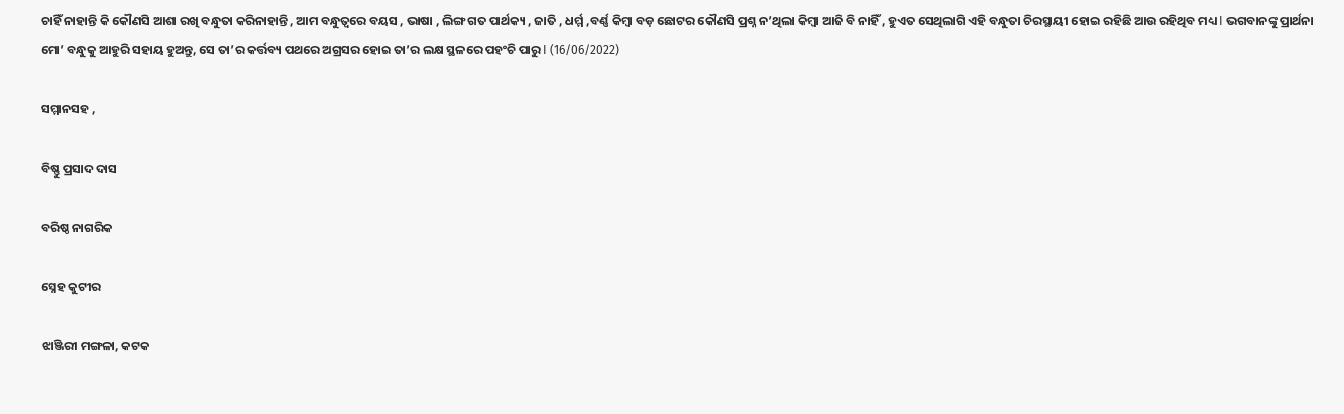ଚାହିଁ ନାହାନ୍ତି କି କୌଣସି ଆଶା ରଖି ବନ୍ଧୁତା କରିନାହାନ୍ତି , ଆମ ବନ୍ଧୁତ୍ୱରେ ବୟସ , ଭାଷା , ଲିଙ୍ଗ ଗତ ପାର୍ଥକ୍ୟ , ଜାତି , ଧର୍ମ୍ମ ,ବର୍ଣ୍ଣ କିମ୍ବା ବଡ଼ ଛୋଟର କୌଣସି ପ୍ରଶ୍ନ ନ’ଥିଲା କିମ୍ବା ଆଜି ବି ନାହିଁ , ହୁଏତ ସେଥିଲାଗି ଏହି ବନ୍ଧୁତା ଚିରସ୍ଥାୟୀ ହୋଇ ରହିଛି ଆଉ ରହିଥିବ ମଧ୍ୟ I ଭଗବାନଙ୍କୁ ପ୍ରାର୍ଥନା ମୋ’ ବନ୍ଧୁକୁ ଆହୁରି ସହାୟ ହୁଅନ୍ତୁ, ସେ ତା’ର କର୍ତ୍ତବ୍ୟ ପଥରେ ଅଗ୍ରସର ହୋଇ ତା’ର ଲକ୍ଷ ସ୍ଥଳରେ ପହଂଚି ପାରୁ I (16/06/2022)

ସମ୍ମାନସହ ,

ବିଷ୍ଣୁ ପ୍ରସାଦ ଦାସ

ବରିଷ୍ଠ ନାଗରିକ

ସ୍ନେହ କୁଟୀର

ଝାଞ୍ଜିରୀ ମଙ୍ଗଳା, କଟକ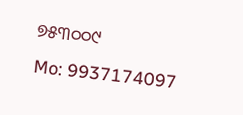୭୫୩୦୦୯
Mo: 9937174097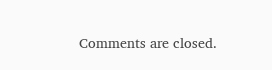Comments are closed.